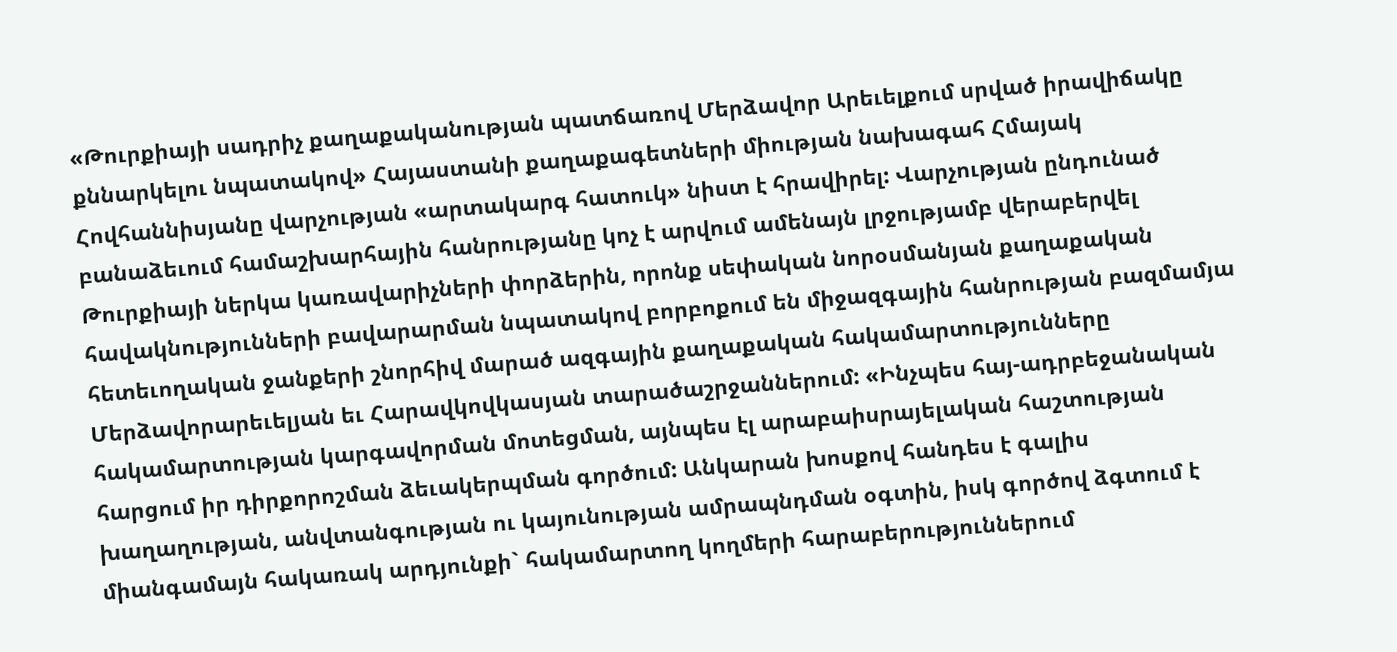«Թուրքիայի սադրիչ քաղաքականության պատճառով Մերձավոր Արեւելքում սրված իրավիճակը քննարկելու նպատակով» Հայաստանի քաղաքագետների միության նախագահ Հմայակ Հովհաննիսյանը վարչության «արտակարգ հատուկ» նիստ է հրավիրել: Վարչության ընդունած բանաձեւում համաշխարհային հանրությանը կոչ է արվում ամենայն լրջությամբ վերաբերվել Թուրքիայի ներկա կառավարիչների փորձերին, որոնք սեփական նորօսմանյան քաղաքական հավակնությունների բավարարման նպատակով բորբոքում են միջազգային հանրության բազմամյա հետեւողական ջանքերի շնորհիվ մարած ազգային քաղաքական հակամարտությունները Մերձավորարեւելյան եւ Հարավկովկասյան տարածաշրջաններում: «Ինչպես հայ-ադրբեջանական հակամարտության կարգավորման մոտեցման, այնպես էլ արաբաիսրայելական հաշտության հարցում իր դիրքորոշման ձեւակերպման գործում: Անկարան խոսքով հանդես է գալիս խաղաղության, անվտանգության ու կայունության ամրապնդման օգտին, իսկ գործով ձգտում է միանգամայն հակառակ արդյունքի` հակամարտող կողմերի հարաբերություններում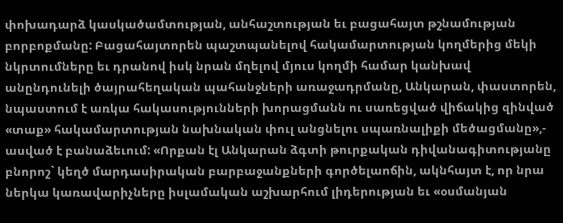փոխադարձ կասկածամտության, անհաշտության եւ բացահայտ թշնամության բորբոքմանը: Բացահայտորեն պաշտպանելով հակամարտության կողմերից մեկի նկրտումները եւ դրանով իսկ նրան մղելով մյուս կողմի համար կանխավ անընդունելի ծայրահեղական պահանջների առաջադրմանը, Անկարան, փաստորեն, նպաստում է առկա հակասությունների խորացմանն ու սառեցված վիճակից զինված «տաք» հակամարտության նախնական փուլ անցնելու սպառնալիքի մեծացմանը»,- ասված է բանաձեւում: «Որքան էլ Անկարան ձգտի թուրքական դիվանագիտությանը բնորոշ` կեղծ մարդասիրական բարբաջանքների գործելաոճին, ակնհայտ է, որ նրա ներկա կառավարիչները իսլամական աշխարհում լիդերության եւ «օսմանյան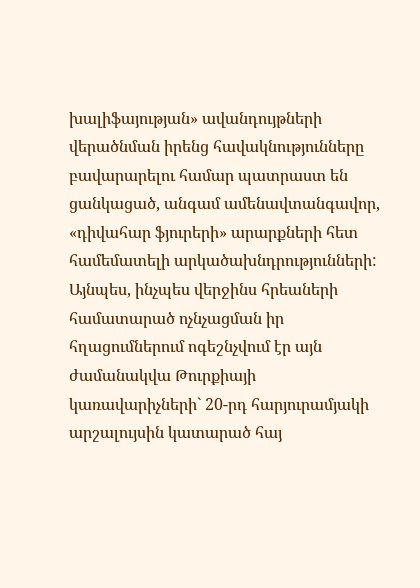խալիֆայության» ավանդույթների վերածնման իրենց հավակնությունները բավարարելու համար պատրաստ են ցանկացած, անգամ ամենավտանգավոր, «դիվահար ֆյուրերի» արարքների հետ համեմատելի արկածախնդրությունների: Այնպես, ինչպես վերջինս հրեաների համատարած ոչնչացման իր հղացումներում ոգեշնչվում էր այն ժամանակվա Թուրքիայի կառավարիչների` 20-րդ հարյուրամյակի արշալույսին կատարած հայ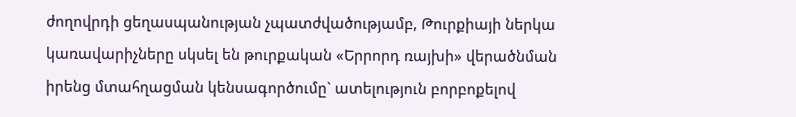ժողովրդի ցեղասպանության չպատժվածությամբ, Թուրքիայի ներկա կառավարիչները սկսել են թուրքական «Երրորդ ռայխի» վերածնման իրենց մտահղացման կենսագործումը` ատելություն բորբոքելով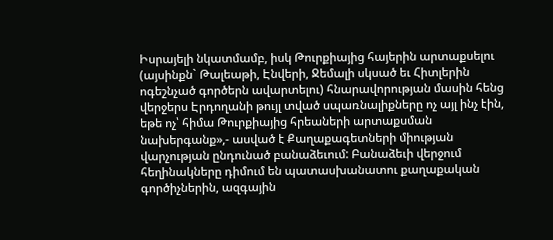Իսրայելի նկատմամբ, իսկ Թուրքիայից հայերին արտաքսելու (այսինքն` Թալեաթի, Էնվերի, Ջեմալի սկսած եւ Հիտլերին ոգեշնչած գործերն ավարտելու) հնարավորության մասին հենց վերջերս Էրդողանի թույլ տված սպառնալիքները ոչ այլ ինչ էին, եթե ոչ՝ հիմա Թուրքիայից հրեաների արտաքսման նախերգանք»,- ասված է Քաղաքագետների միության վարչության ընդունած բանաձեւում: Բանաձեւի վերջում հեղինակները դիմում են պատասխանատու քաղաքական գործիչներին, ազգային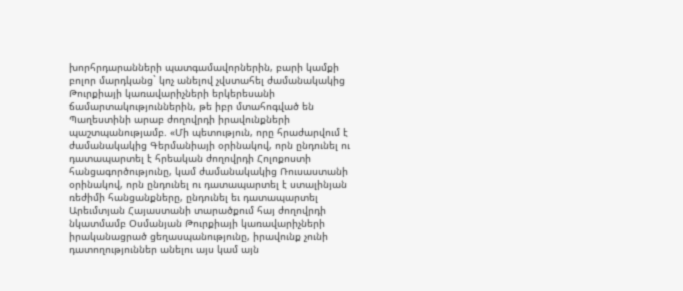խորհրդարանների պատգամավորներին, բարի կամքի բոլոր մարդկանց` կոչ անելով չվստահել ժամանակակից Թուրքիայի կառավարիչների երկերեսանի ճամարտակություններին, թե իբր մտահոգված են Պաղեստինի արաբ ժողովրդի իրավունքների պաշտպանությամբ. «Մի պետություն, որը հրաժարվում է ժամանակակից Գերմանիայի օրինակով, որն ընդունել ու դատապարտել է հրեական ժողովրդի Հոլոքոստի հանցագործությունը, կամ ժամանակակից Ռուսաստանի օրինակով, որն ընդունել ու դատապարտել է ստալինյան ռեժիմի հանցանքները, ընդունել եւ դատապարտել Արեւմտյան Հայաստանի տարածքում հայ ժողովրդի նկատմամբ Օսմանյան Թուրքիայի կառավարիչների իրականացրած ցեղասպանությունը, իրավունք չունի դատողություններ անելու այս կամ այն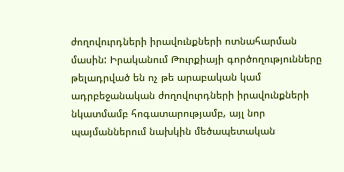ժողովուրդների իրավունքների ոտնահարման մասին: Իրականում Թուրքիայի գործողությունները թելադրված են ոչ թե արաբական կամ ադրբեջանական ժողովուրդների իրավունքների նկատմամբ հոգատարությամբ, այլ նոր պայմաններում նախկին մեծապետական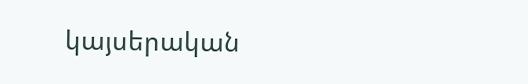կայսերական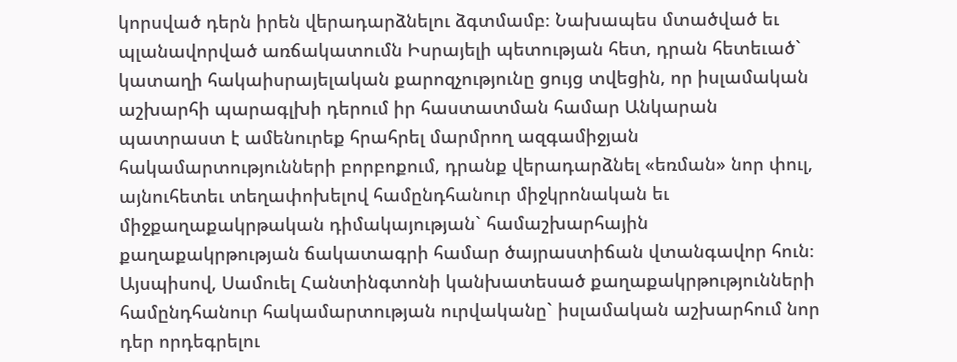կորսված դերն իրեն վերադարձնելու ձգտմամբ։ Նախապես մտածված եւ պլանավորված առճակատումն Իսրայելի պետության հետ, դրան հետեւած` կատաղի հակաիսրայելական քարոզչությունը ցույց տվեցին, որ իսլամական աշխարհի պարագլխի դերում իր հաստատման համար Անկարան պատրաստ է ամենուրեք հրահրել մարմրող ազգամիջյան հակամարտությունների բորբոքում, դրանք վերադարձնել «եռման» նոր փուլ, այնուհետեւ տեղափոխելով համընդհանուր միջկրոնական եւ միջքաղաքակրթական դիմակայության` համաշխարհային քաղաքակրթության ճակատագրի համար ծայրաստիճան վտանգավոր հուն։ Այսպիսով, Սամուել Հանտինգտոնի կանխատեսած քաղաքակրթությունների համընդհանուր հակամարտության ուրվականը` իսլամական աշխարհում նոր դեր որդեգրելու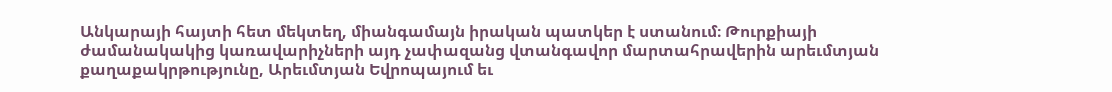Անկարայի հայտի հետ մեկտեղ, միանգամայն իրական պատկեր է ստանում։ Թուրքիայի ժամանակակից կառավարիչների այդ չափազանց վտանգավոր մարտահրավերին արեւմտյան քաղաքակրթությունը, Արեւմտյան Եվրոպայում եւ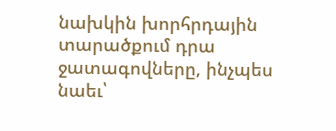նախկին խորհրդային տարածքում դրա ջատագովները, ինչպես նաեւ՝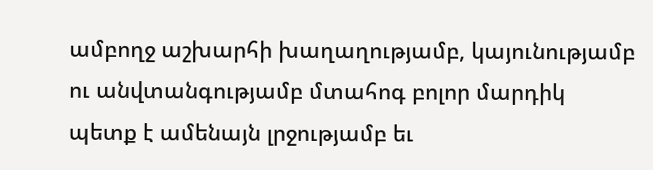ամբողջ աշխարհի խաղաղությամբ, կայունությամբ ու անվտանգությամբ մտահոգ բոլոր մարդիկ պետք է ամենայն լրջությամբ եւ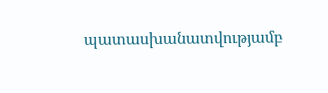պատասխանատվությամբ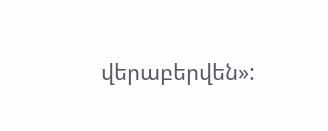վերաբերվեն»: